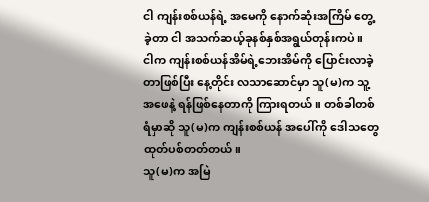ငါ ကျန်းစစ်ယန်ရဲ့ အမေကို နောက်ဆုံးအကြိမ် တွေ့ခဲ့တာ ငါ အသက်ဆယ့်ခုနစ်နှစ်အရွယ်တုန်းကပဲ။
ငါက ကျန်းစစ်ယန်အိမ်ရဲ့ဘေးအိမ်ကို ပြောင်းလာခဲ့တာဖြစ်ပြီး နေ့တိုင်း လသာဆောင်မှာ သူ(မ)က သူ့အဖေနဲ့ ရန်ဖြစ်နေတာကို ကြားရတယ်။ တစ်ခါတစ်ရံမှာဆို သူ(မ)က ကျန်းစစ်ယန် အပေါ်ကို ဒေါသတွေ ထုတ်ပစ်တတ်တယ်။
သူ(မ)က အမြဲ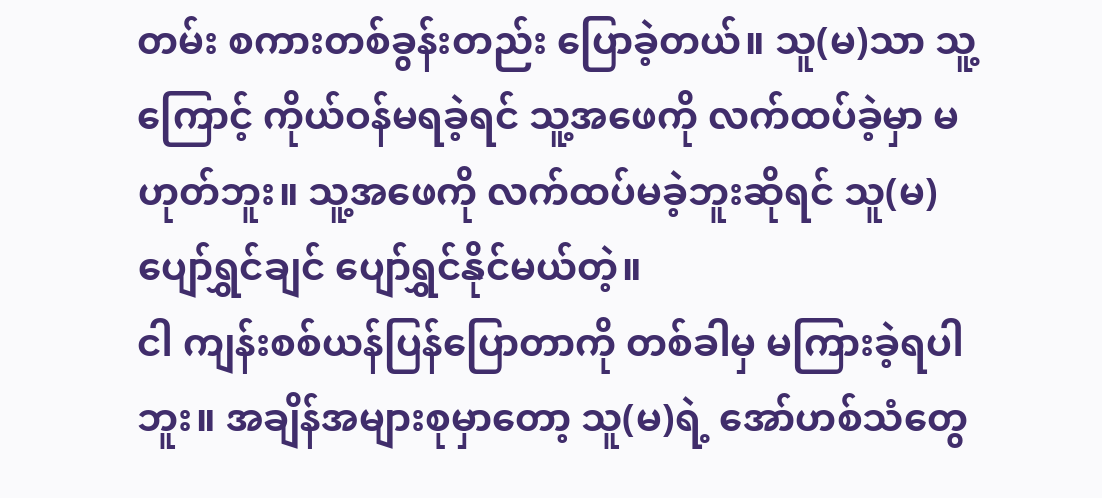တမ်း စကားတစ်ခွန်းတည်း ပြောခဲ့တယ်။ သူ(မ)သာ သူ့ကြောင့် ကိုယ်ဝန်မရခဲ့ရင် သူ့အဖေကို လက်ထပ်ခဲ့မှာ မဟုတ်ဘူး။ သူ့အဖေကို လက်ထပ်မခဲ့ဘူးဆိုရင် သူ(မ) ပျော်ရွှင်ချင် ပျော်ရွှင်နိုင်မယ်တဲ့။
ငါ ကျန်းစစ်ယန်ပြန်ပြောတာကို တစ်ခါမှ မကြားခဲ့ရပါဘူး။ အချိန်အများစုမှာတော့ သူ(မ)ရဲ့ အော်ဟစ်သံတွေ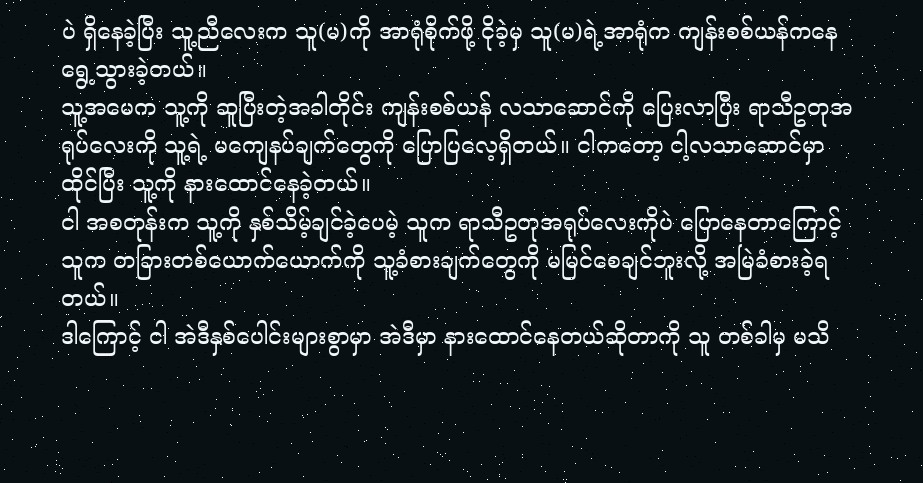ပဲ ရှိနေခဲ့ပြီး သူ့ညီလေးက သူ(မ)ကို အာရုံစိုက်ဖို့ ငိုခဲ့မှ သူ(မ)ရဲ့အာရုံက ကျန်းစစ်ယန်ကနေ ရွေ့သွားခဲ့တယ်။
သူ့အမေက သူ့ကို ဆူပြီးတဲ့အခါတိုင်း ကျန်းစစ်ယန် လသာဆောင်ကို ပြေးလာပြီး ရာသီဥတုအရုပ်လေးကို သူ့ရဲ့ မကျေနပ်ချက်တွေကို ပြောပြလေ့ရှိတယ်။ ငါကတော့ ငါ့လသာဆောင်မှာ ထိုင်ပြီး သူ့ကို နားထောင်နေခဲ့တယ်။
ငါ အစတုန်းက သူ့ကို နှစ်သိမ့်ချင်ခဲ့ပေမဲ့ သူက ရာသီဥတုအရုပ်လေးကိုပဲ ပြောနေတာကြောင့် သူက တခြားတစ်ယောက်ယောက်ကို သူ့ခံစားချက်တွေကို မမြင်စေချင်ဘူးလို့ အမြဲခံစားခဲ့ရတယ်။
ဒါကြောင့် ငါ အဲဒီနှစ်ပေါင်းများစွာမှာ အဲဒီမှာ နားထောင်နေတယ်ဆိုတာကို သူ တစ်ခါမှ မသိ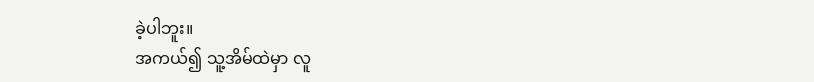ခဲ့ပါဘူး။
အကယ်၍ သူ့အိမ်ထဲမှာ လူ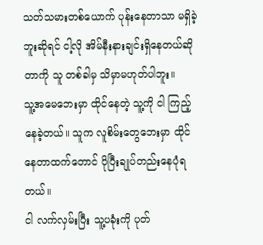သတ်သမားတစ်ယောက် ပုန်းနေတာသာ မရှိခဲ့ဘူးဆိုရင် ငါ့လို အိမ်နီးနားချင်းရှိနေတယ်ဆိုတာကို သူ တစ်ခါမှ သိမှာမဟုတ်ပါဘူး။
သူ့အမေဘေးမှာ ထိုင်နေတဲ့ သူ့ကို ငါ ကြည့်နေခဲ့တယ်။ သူက လူစိမ်းတွေဘေးမှာ ထိုင်နေတာထက်တောင် ပိုပြီးချုပ်တည်းနေပုံရတယ်။
ငါ လက်လှမ်းပြီး သူ့ပခုံးကို ပုတ်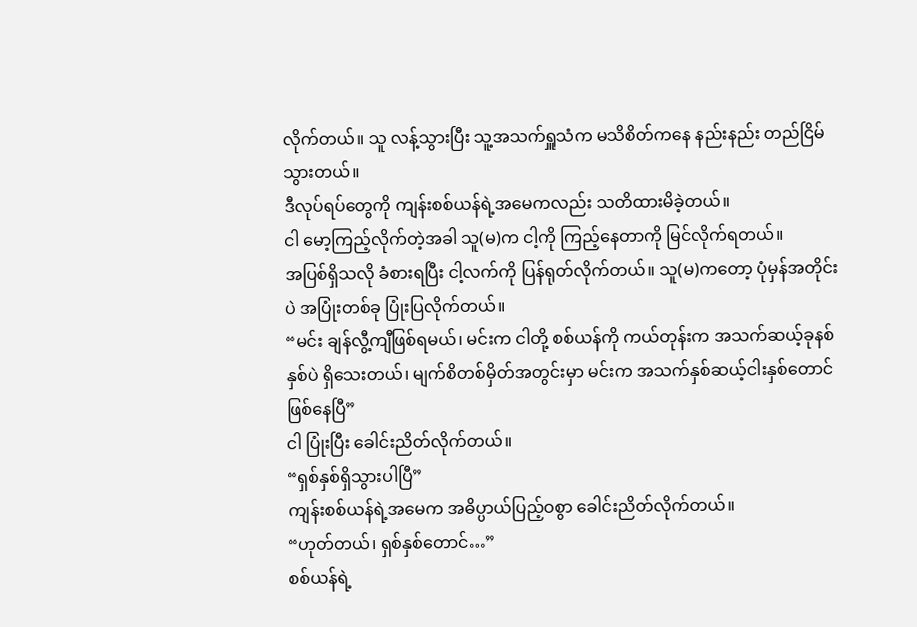လိုက်တယ်။ သူ လန့်သွားပြီး သူ့အသက်ရှူသံက မသိစိတ်ကနေ နည်းနည်း တည်ငြိမ်သွားတယ်။
ဒီလုပ်ရပ်တွေကို ကျန်းစစ်ယန်ရဲ့အမေကလည်း သတိထားမိခဲ့တယ်။
ငါ မော့ကြည့်လိုက်တဲ့အခါ သူ(မ)က ငါ့ကို ကြည့်နေတာကို မြင်လိုက်ရတယ်။
အပြစ်ရှိသလို ခံစားရပြီး ငါ့လက်ကို ပြန်ရုတ်လိုက်တယ်။ သူ(မ)ကတော့ ပုံမှန်အတိုင်းပဲ အပြုံးတစ်ခု ပြုံးပြလိုက်တယ်။
“မင်း ချန်လွီ့ကျီဖြစ်ရမယ်၊ မင်းက ငါတို့ စစ်ယန်ကို ကယ်တုန်းက အသက်ဆယ့်ခုနစ်နှစ်ပဲ ရှိသေးတယ်၊ မျက်စိတစ်မှိတ်အတွင်းမှာ မင်းက အသက်နှစ်ဆယ့်ငါးနှစ်တောင် ဖြစ်နေပြီ”
ငါ ပြုံးပြီး ခေါင်းညိတ်လိုက်တယ်။
“ရှစ်နှစ်ရှိသွားပါပြီ”
ကျန်းစစ်ယန်ရဲ့အမေက အဓိပ္ပာယ်ပြည့်ဝစွာ ခေါင်းညိတ်လိုက်တယ်။
“ဟုတ်တယ်၊ ရှစ်နှစ်တောင်…”
စစ်ယန်ရဲ့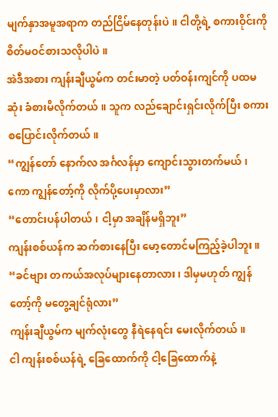မျက်နှာအမူအရာက တည်ငြိမ်နေတုန်းပဲ။ ငါတို့ရဲ့ စကားဝိုင်းကို စိတ်မဝင်စားသလိုပါပဲ။
အဲဒီအစား ကျန်းချီယွမ်က တင်းမာတဲ့ ပတ်ဝန်းကျင်ကို ပထမဆုံး ခံစားမိလိုက်တယ်။ သူက လည်ချောင်းရှင်းလိုက်ပြီး စကားစပြောင်းလိုက်တယ်။
“ကျွန်တော် နောက်လ အင်္ဂလန်မှာ ကျောင်းသွားတက်မယ်၊ ကော ကျွန်တော့်ကို လိုက်ပို့ပေးမှာလား”
“တောင်းပန်ပါတယ်၊ ငါ့မှာ အချိန်မရှိဘူး”
ကျန်းစစ်ယန်က ဆက်စားနေပြီး မော့တောင်မကြည့်ခဲ့ပါဘူး။
“ခင်ဗျား တကယ်အလုပ်များနေတာလား၊ ဒါမှမဟုတ် ကျွန်တော့်ကို မတွေ့ချင်ရုံလား”
ကျန်းချီယွမ်က မျက်လုံးတွေ နီရဲနေရင်း မေးလိုက်တယ်။
ငါ ကျန်းစစ်ယန်ရဲ့ ခြေထောက်ကို ငါ့ခြေထောက်နဲ့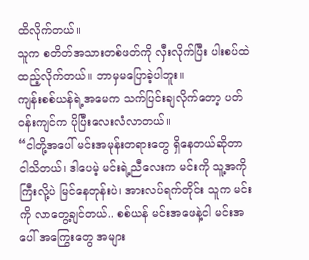ထိလိုက်တယ်။
သူက စတိတ်အသားတစ်ဖတ်ကို လှီးလိုက်ပြီး ပါးစပ်ထဲ ထည့်လိုက်တယ်။ ဘာမှမပြောခဲ့ပါဘူး။
ကျန်းစစ်ယန်ရဲ့အမေက သက်ပြင်းချလိုက်တော့ ပတ်ဝန်းကျင်က ပိုပြီးလေးလံလာတယ်။
“ငါတို့အပေါ် မင်းအမုန်းတရားတွေ ရှိနေတယ်ဆိုတာ ငါသိတယ်၊ ဒါပေမဲ့ မင်းရဲ့ညီလေးက မင်းကို သူ့အကိုကြီးလို့ပဲ မြင်နေတုန်းပဲ၊ အားလပ်ရက်တိုင်း သူက မင်းကို လာတွေ့ချင်တယ်.. စစ်ယန် မင်းအဖေနဲ့ငါ မင်းအပေါ် အကြွေးတွေ အများ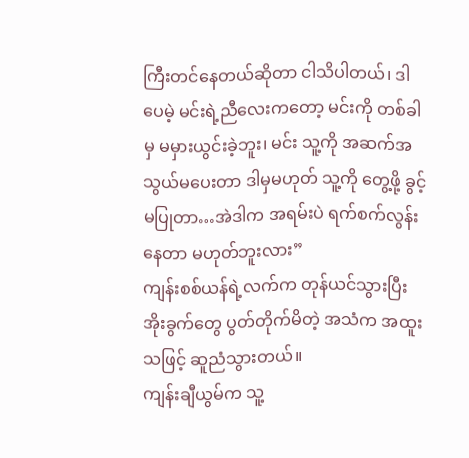ကြီးတင်နေတယ်ဆိုတာ ငါသိပါတယ်၊ ဒါပေမဲ့ မင်းရဲ့ညီလေးကတော့ မင်းကို တစ်ခါမှ မမှားယွင်းခဲ့ဘူး၊ မင်း သူ့ကို အဆက်အသွယ်မပေးတာ ဒါမှမဟုတ် သူ့ကို တွေ့ဖို့ ခွင့်မပြုတာ…အဲဒါက အရမ်းပဲ ရက်စက်လွန်းနေတာ မဟုတ်ဘူးလား”
ကျန်းစစ်ယန်ရဲ့လက်က တုန်ယင်သွားပြီး အိုးခွက်တွေ ပွတ်တိုက်မိတဲ့ အသံက အထူးသဖြင့် ဆူညံသွားတယ်။
ကျန်းချီယွမ်က သူ့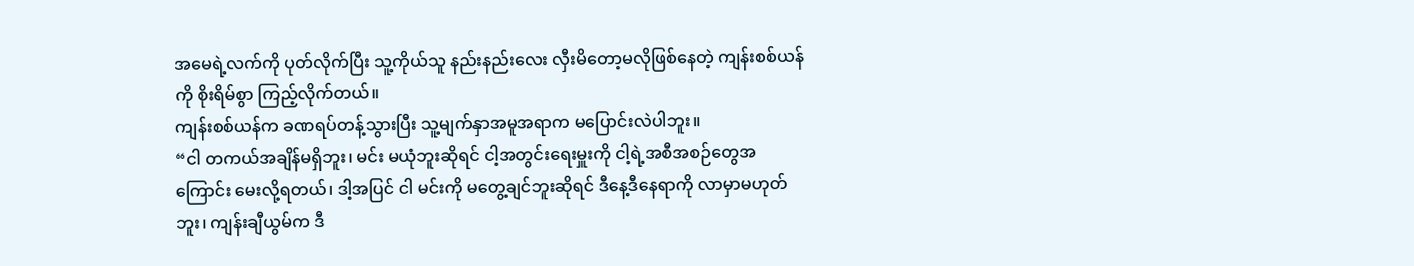အမေရဲ့လက်ကို ပုတ်လိုက်ပြီး သူ့ကိုယ်သူ နည်းနည်းလေး လှီးမိတော့မလိုဖြစ်နေတဲ့ ကျန်းစစ်ယန်ကို စိုးရိမ်စွာ ကြည့်လိုက်တယ်။
ကျန်းစစ်ယန်က ခဏရပ်တန့်သွားပြီး သူ့မျက်နှာအမူအရာက မပြောင်းလဲပါဘူး။
“ငါ တကယ်အချိန်မရှိဘူး၊ မင်း မယုံဘူးဆိုရင် ငါ့အတွင်းရေးမှူးကို ငါ့ရဲ့အစီအစဉ်တွေအကြောင်း မေးလို့ရတယ်၊ ဒါ့အပြင် ငါ မင်းကို မတွေ့ချင်ဘူးဆိုရင် ဒီနေ့ဒီနေရာကို လာမှာမဟုတ်ဘူး၊ ကျန်းချီယွမ်က ဒီ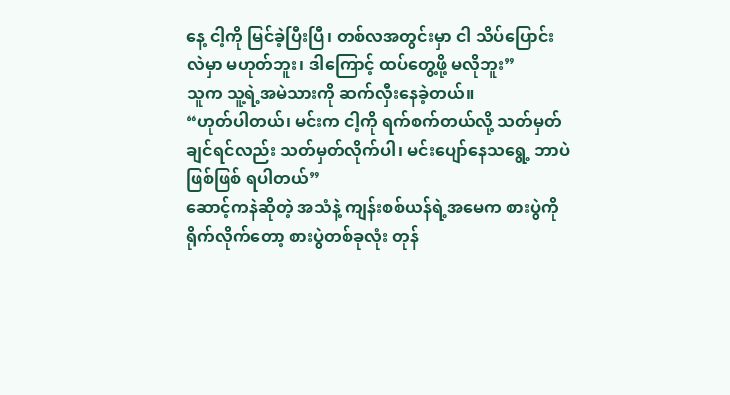နေ့ ငါ့ကို မြင်ခဲ့ပြီးပြီ၊ တစ်လအတွင်းမှာ ငါ သိပ်ပြောင်းလဲမှာ မဟုတ်ဘူး၊ ဒါကြောင့် ထပ်တွေ့ဖို့ မလိုဘူး”
သူက သူ့ရဲ့အမဲသားကို ဆက်လှီးနေခဲ့တယ်။
“ဟုတ်ပါတယ်၊ မင်းက ငါ့ကို ရက်စက်တယ်လို့ သတ်မှတ်ချင်ရင်လည်း သတ်မှတ်လိုက်ပါ၊ မင်းပျော်နေသရွေ့ ဘာပဲဖြစ်ဖြစ် ရပါတယ်”
ဆောင့်ကနဲဆိုတဲ့ အသံနဲ့ ကျန်းစစ်ယန်ရဲ့အမေက စားပွဲကို ရိုက်လိုက်တော့ စားပွဲတစ်ခုလုံး တုန်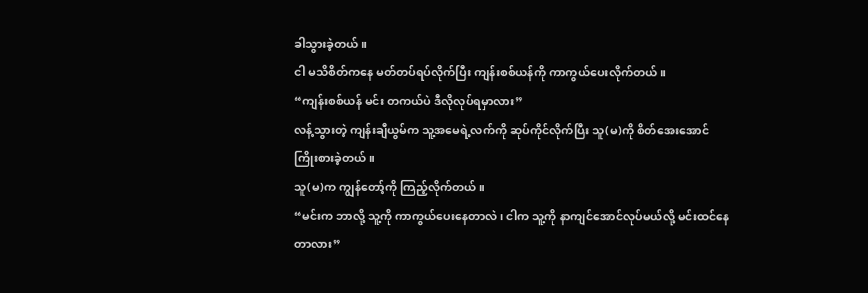ခါသွားခဲ့တယ်။
ငါ မသိစိတ်ကနေ မတ်တပ်ရပ်လိုက်ပြီး ကျန်းစစ်ယန်ကို ကာကွယ်ပေးလိုက်တယ်။
“ကျန်းစစ်ယန် မင်း တကယ်ပဲ ဒီလိုလုပ်ရမှာလား”
လန့်သွားတဲ့ ကျန်းချီယွမ်က သူ့အမေရဲ့လက်ကို ဆုပ်ကိုင်လိုက်ပြီး သူ(မ)ကို စိတ်အေးအောင် ကြိုးစားခဲ့တယ်။
သူ(မ)က ကျွန်တော့်ကို ကြည့်လိုက်တယ်။
“မင်းက ဘာလို့ သူ့ကို ကာကွယ်ပေးနေတာလဲ၊ ငါက သူ့ကို နာကျင်အောင်လုပ်မယ်လို့ မင်းထင်နေတာလား”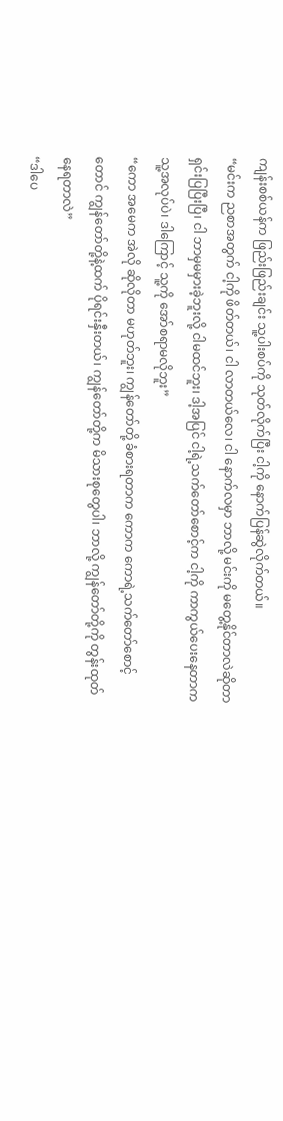ကျန်းစစ်ယန်က ဖြည်းဖြည်းချင်း သူ့ပါးစပ်ကို သုတ်လိုက်ပြီး ငါ့ကို နောက်ပြန်ဆွဲလိုက်တယ်။
“မင်းက ညစာအတွက် ငါ့ကို ဖိတ်တယ်၊ ငါ လာတယ်လေ၊ ငါ နောက်လမှာ ဘာလို့ မင်းကို မတွေ့နိုင်တာလဲဆိုတာ ရှင်းပြပြီးပြီ၊ ငါ ဘာမှမမှားခဲ့ဘူးလို့ ငါမထင်ဘူး၊ ဒါ့အပြင် ငါ့ရဲ့သက်တော်စောင့်က ငါ့ကို ကာကွယ်ပေးနေတာက သူ့အလုပ်ပဲ၊ ဒါကြောင့် သူ့ကို အော်စရာမလိုဘူး”
“ကော အမေက အဲလို ဆိုလိုတာ မဟုတ်ဘူး၊ ကျွန်တော်တို့ ခံစားရတာက ကောက ကောရဲ့သက်တော်စောင့်တောင် ကျွန်တော်တို့နဲ့ထက် ပိုရင်းနှီးတယ်၊ ကျွန်တော်တို့က မိသားစုတွေပါ၊ ဘာလို့ ကျွန်တော်တို့ကို တွန်းထုတ်နေရတာလဲ”
“ဒါပေ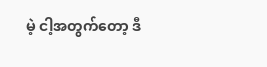မဲ့ ငါ့အတွက်တော့ ဒီ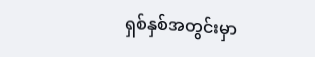ရှစ်နှစ်အတွင်းမှာ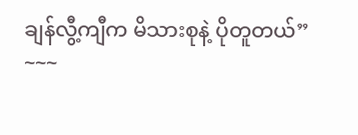ချန်လွီ့ကျီက မိသားစုနဲ့ ပိုတူတယ်”
~~~